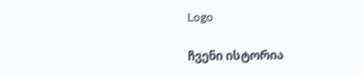Logo

ჩვენი ისტორია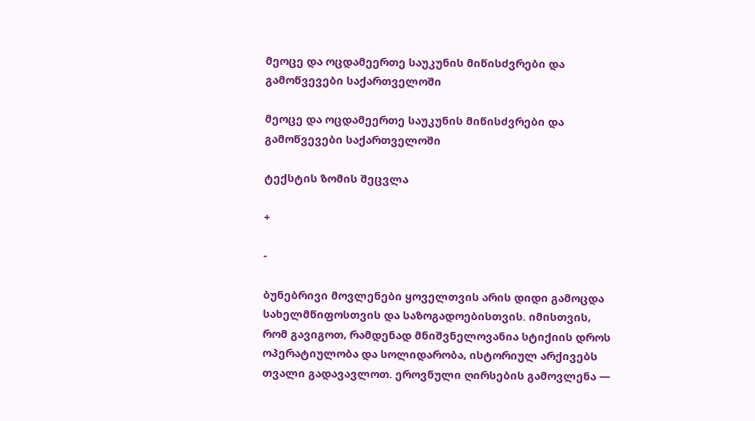მეოცე და ოცდამეერთე საუკუნის მიწისძვრები და გამოწვევები საქართველოში

მეოცე და ოცდამეერთე საუკუნის მიწისძვრები და გამოწვევები საქართველოში

ტექსტის ზომის შეცვლა

+

-

ბუნებრივი მოვლენები ყოველთვის არის დიდი გამოცდა სახელმწიფოსთვის და საზოგადოებისთვის. იმისთვის, რომ გავიგოთ, რამდენად მნიშვნელოვანია სტიქიის დროს ოპერატიულობა და სოლიდარობა, ისტორიულ არქივებს თვალი გადავავლოთ. ეროვნული ღირსების გამოვლენა —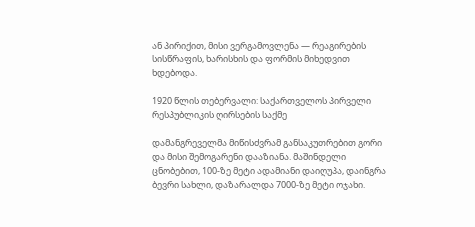ან პირიქით, მისი ვერგამოვლენა — რეაგირების სისწრაფის, ხარისხის და ფორმის მიხედვით ხდებოდა.

1920 წლის თებერვალი: საქართველოს პირველი რესპუბლიკის ღირსების საქმე

დამანგრეველმა მიწისძვრამ განსაკუთრებით გორი და მისი შემოგარენი დააზიანა. მაშინდელი ცნობებით, 100-ზე მეტი ადამიანი დაიღუპა, დაინგრა ბევრი სახლი, დაზარალდა 7000-ზე მეტი ოჯახი.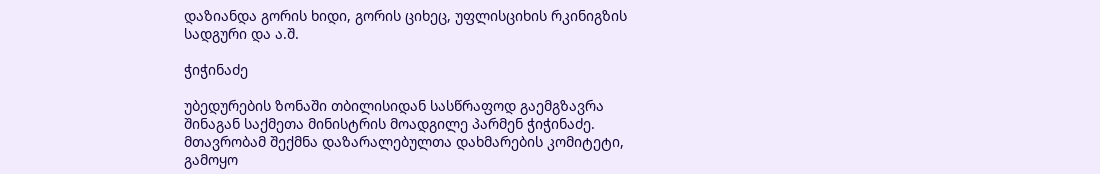დაზიანდა გორის ხიდი, გორის ციხეც, უფლისციხის რკინიგზის სადგური და ა.შ.

ჭიჭინაძე

უბედურების ზონაში თბილისიდან სასწრაფოდ გაემგზავრა შინაგან საქმეთა მინისტრის მოადგილე პარმენ ჭიჭინაძე. მთავრობამ შექმნა დაზარალებულთა დახმარების კომიტეტი, გამოყო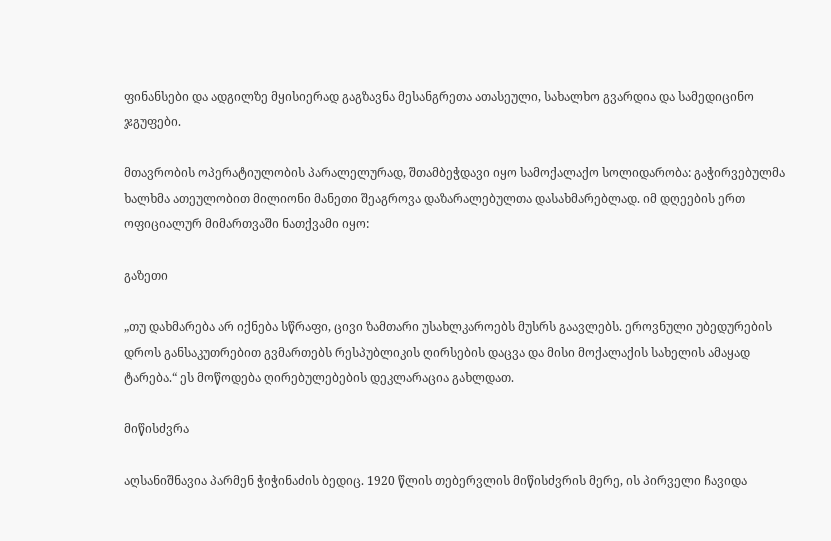ფინანსები და ადგილზე მყისიერად გაგზავნა მესანგრეთა ათასეული, სახალხო გვარდია და სამედიცინო ჯგუფები.

მთავრობის ოპერატიულობის პარალელურად, შთამბეჭდავი იყო სამოქალაქო სოლიდარობა: გაჭირვებულმა ხალხმა ათეულობით მილიონი მანეთი შეაგროვა დაზარალებულთა დასახმარებლად. იმ დღეების ერთ ოფიციალურ მიმართვაში ნათქვამი იყო:

გაზეთი

„თუ დახმარება არ იქნება სწრაფი, ცივი ზამთარი უსახლკაროებს მუსრს გაავლებს. ეროვნული უბედურების დროს განსაკუთრებით გვმართებს რესპუბლიკის ღირსების დაცვა და მისი მოქალაქის სახელის ამაყად ტარება.“ ეს მოწოდება ღირებულებების დეკლარაცია გახლდათ.

მიწისძვრა

აღსანიშნავია პარმენ ჭიჭინაძის ბედიც. 1920 წლის თებერვლის მიწისძვრის მერე, ის პირველი ჩავიდა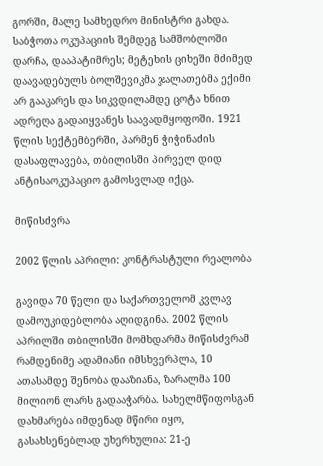გორში, მალე სამხედრო მინისტრი გახდა. საბჭოთა ოკუპაციის შემდეგ სამშობლოში დარჩა, დააპატიმრეს; მეტეხის ციხეში მძიმედ დაავადებულს ბოლშევიკმა ჯალათებმა ექიმი არ გააკარეს და სიკვდილამდე ცოტა ხნით ადრეღა გადაიყვანეს საავადმყოფოში. 1921 წლის სექტემბერში, პარმენ ჭიჭინაძის დასაფლავება, თბილისში პირველ დიდ ანტისაოკუპაციო გამოსვლად იქცა.

მიწისძვრა

2002 წლის აპრილი: კონტრასტული რეალობა

გავიდა 70 წელი და საქართველომ კვლავ დამოუკიდებლობა აღიდგინა. 2002 წლის აპრილში თბილისში მომხდარმა მიწისძვრამ რამდენიმე ადამიანი იმსხვერპლა, 10 ათასამდე შენობა დააზიანა, ზარალმა 100 მილიონ ლარს გადააჭარბა. სახელმწიფოსგან დახმარება იმდენად მწირი იყო, გასახსენებლად უხერხულია: 21-ე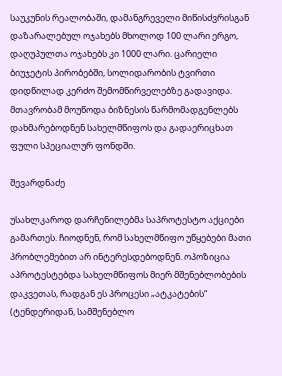საუკუნის რეალობაში, დამანგრეველი მიწისძვრისგან დაზარალებულ ოჯახებს მხოლოდ 100 ლარი ერგო, დაღუპულთა ოჯახებს კი 1000 ლარი. ცარიელი ბიუჯეტის პირობებში, სოლიდარობის ტვირთი დიდწილად კერძო შემომწირველებზე გადავიდა. მთავრობამ მოუწოდა ბიზნესის წარმომადგენლებს დახმარებოდნენ სახელმწიფოს და გადაერიცხათ ფული სპეციალურ ფონდში.

შევარდნაძე

უსახლკაროდ დარჩენილებმა საპროტესტო აქციები გამართეს. ჩიოდნენ, რომ სახელმწიფო უწყებები მათი პრობლემებით არ ინტერესდებოდნენ. ოპოზიცია აპროტესტებდა სახელმწიფოს მიერ მშენებლობების დაკვეთას, რადგან ეს პროცესი „ატკატების“ (ტენდერიდან, სამშენებლო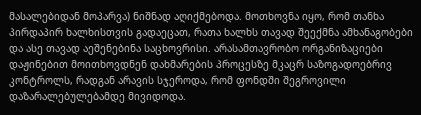მასალებიდან მოპარვა) ნიშნად აღიქმებოდა. მოთხოვნა იყო, რომ თანხა პირდაპირ ხალხისთვის გადაეცათ, რათა ხალხს თავად შეექმნა ამხანაგობები და ასე თავად აეშენებინა საცხოვრისი. არასამთავრობო ორგანიზაციები დაჟინებით მოითხოვდნენ დახმარების პროცესზე მკაცრ საზოგადოებრივ კონტროლს, რადგან არავის სჯეროდა, რომ ფონდში შეგროვილი დაზარალებულებამდე მივიდოდა.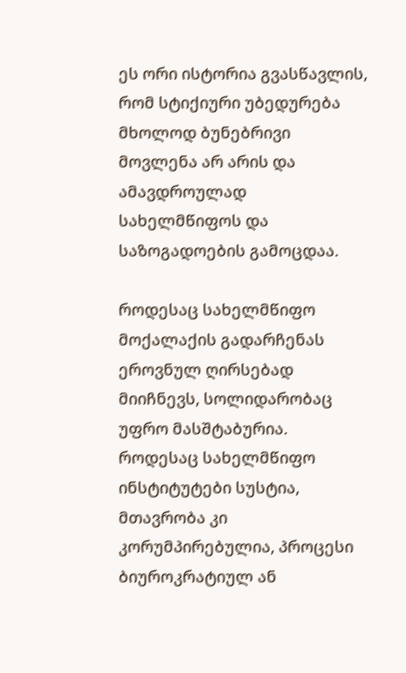ეს ორი ისტორია გვასწავლის, რომ სტიქიური უბედურება მხოლოდ ბუნებრივი მოვლენა არ არის და ამავდროულად სახელმწიფოს და საზოგადოების გამოცდაა.

როდესაც სახელმწიფო მოქალაქის გადარჩენას ეროვნულ ღირსებად მიიჩნევს, სოლიდარობაც უფრო მასშტაბურია. როდესაც სახელმწიფო ინსტიტუტები სუსტია, მთავრობა კი კორუმპირებულია, პროცესი ბიუროკრატიულ ან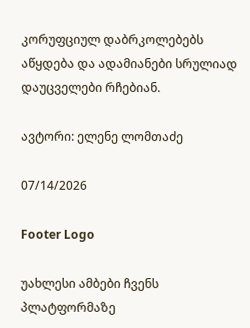კორუფციულ დაბრკოლებებს აწყდება და ადამიანები სრულიად დაუცველები რჩებიან.

ავტორი: ელენე ლომთაძე

07/14/2026

Footer Logo

უახლესი ამბები ჩვენს
პლატფორმაზე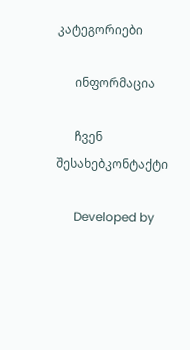კატეგორიები

      ინფორმაცია

      ჩვენ შესახებკონტაქტი

      Developed by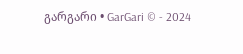გარგარი • GarGari © - 2024